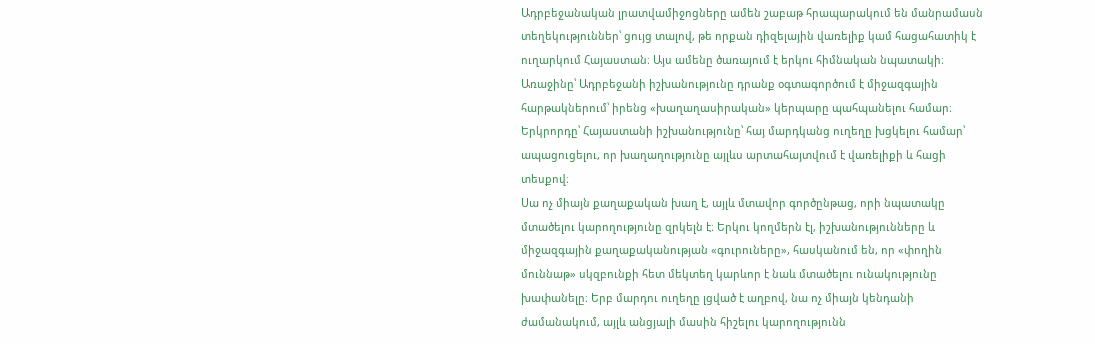Ադրբեջանական լրատվամիջոցները ամեն շաբաթ հրապարակում են մանրամասն տեղեկություններ՝ ցույց տալով, թե որքան դիզելային վառելիք կամ հացահատիկ է ուղարկում Հայաստան։ Այս ամենը ծառայում է երկու հիմնական նպատակի։ Առաջինը՝ Ադրբեջանի իշխանությունը դրանք օգտագործում է միջազգային հարթակներում՝ իրենց «խաղաղասիրական» կերպարը պահպանելու համար։ Երկրորդը՝ Հայաստանի իշխանությունը՝ հայ մարդկանց ուղեղը խցկելու համար՝ ապացուցելու, որ խաղաղությունը այլևս արտահայտվում է վառելիքի և հացի տեսքով։
Սա ոչ միայն քաղաքական խաղ է, այլև մտավոր գործընթաց, որի նպատակը մտածելու կարողությունը զրկելն է։ Երկու կողմերն էլ, իշխանությունները և միջազգային քաղաքականության «գուրուները», հասկանում են, որ «փողին մուննաթ» սկզբունքի հետ մեկտեղ կարևոր է նաև մտածելու ունակությունը խափանելը։ Երբ մարդու ուղեղը լցված է աղբով, նա ոչ միայն կենդանի ժամանակում, այլև անցյալի մասին հիշելու կարողությունն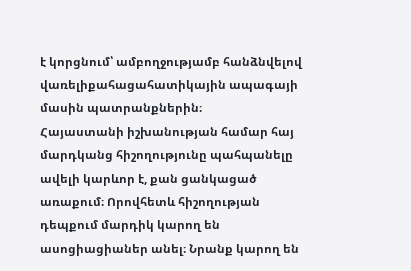է կորցնում՝ ամբողջությամբ հանձնվելով վառելիքահացահատիկային ապագայի մասին պատրանքներին։
Հայաստանի իշխանության համար հայ մարդկանց հիշողությունը պահպանելը ավելի կարևոր է, քան ցանկացած առաքում։ Որովհետև հիշողության դեպքում մարդիկ կարող են ասոցիացիաներ անել։ Նրանք կարող են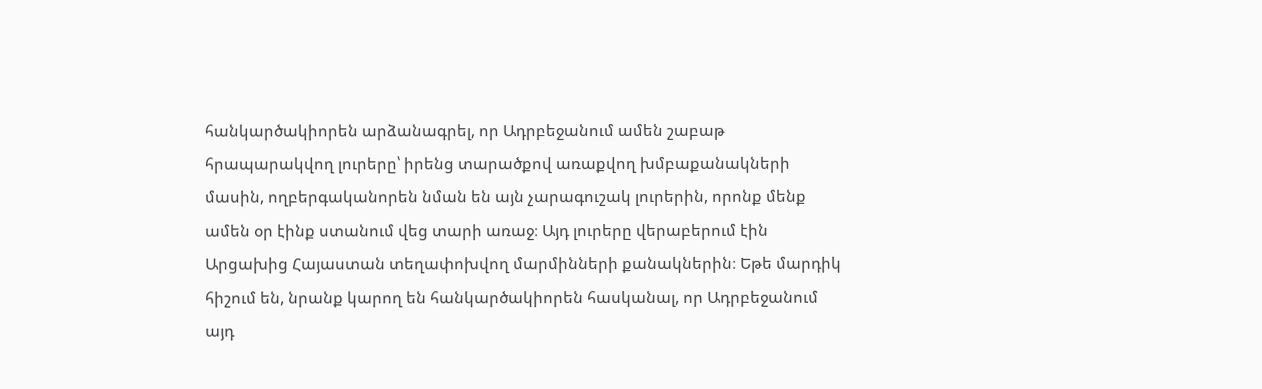հանկարծակիորեն արձանագրել, որ Ադրբեջանում ամեն շաբաթ հրապարակվող լուրերը՝ իրենց տարածքով առաքվող խմբաքանակների մասին, ողբերգականորեն նման են այն չարագուշակ լուրերին, որոնք մենք ամեն օր էինք ստանում վեց տարի առաջ։ Այդ լուրերը վերաբերում էին Արցախից Հայաստան տեղափոխվող մարմինների քանակներին։ Եթե մարդիկ հիշում են, նրանք կարող են հանկարծակիորեն հասկանալ, որ Ադրբեջանում այդ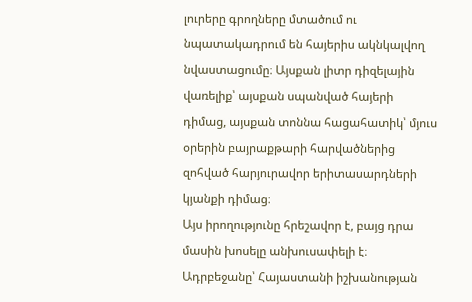լուրերը գրողները մտածում ու նպատակադրում են հայերիս ակնկալվող նվաստացումը։ Այսքան լիտր դիզելային վառելիք՝ այսքան սպանված հայերի դիմաց, այսքան տոննա հացահատիկ՝ մյուս օրերին բայրաքթարի հարվածներից զոհված հարյուրավոր երիտասարդների կյանքի դիմաց։
Այս իրողությունը հրեշավոր է, բայց դրա մասին խոսելը անխուսափելի է։ Ադրբեջանը՝ Հայաստանի իշխանության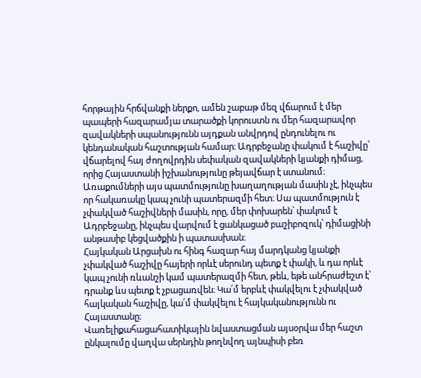հորթային հրճվանքի ներքո, ամեն շաբաթ մեզ վճարում է մեր պապերի հազարամյա տարածքի կորուստն ու մեր հազարավոր զավակների սպանությունն այդքան անվրդով ընդունելու ու կենդանական հաշտության համար։ Ադրբեջանը փակում է հաշիվը՝ վճարելով հայ ժողովրդին սեփական զավակների կյանքի դիմաց, որից Հայաստանի իշխանությունը թեյավճար է ստանում։
Առաքումների այս պատմությունը խաղաղության մասին չէ, ինչպես որ հակառակը կապ չունի պատերազմի հետ։ Սա պատմություն է չփակված հաշիվների մասին, որը, մեր փոխարեն՝ փակում է Ադրբեջանը, ինչպես վարվում է ցանկացած բաշիբոզուկ՝ դիմացինի անթասիբ կեցվածքին ի պատասխան։
Հայկական Արցախն ու հինգ հազար հայ մարդկանց կյանքի չփակված հաշիվը հայերի որևէ սերունդ պետք է փակի, և դա որևէ կապ չունի ռևանշի կամ պատերազմի հետ, թեև, եթե անհրաժեշտ է՝ դրանք ևս պետք է չբացառվեն։ Կա՛մ երբևէ փակվելու է չփակված հայկական հաշիվը, կա՛մ փակվելու է հայկականությունն ու Հայաստանը։
Վառելիքահացահատիկային նվաստացման այսօրվա մեր հաշտ ընկալումը վաղվա սերնդին թողնվող այնպիսի բեռ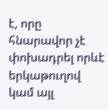է, որը հնարավոր չէ փոխադրել որևէ երկաթուղով կամ այլ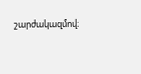շարժակազմով։